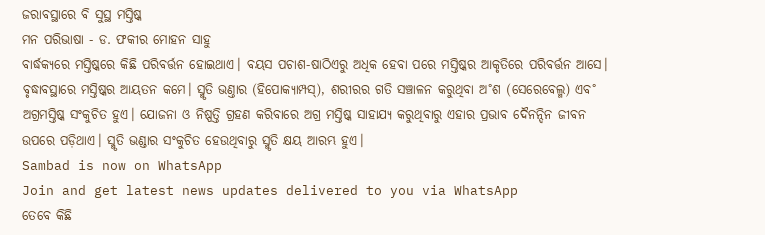ଜରାବସ୍ଥାରେ ବି ସୁସ୍ଥ ମସ୍ତିଷ୍କ
ମନ ପରିଭାଷା - ଡ. ଫକୀର ମୋହନ ସାହୁ
ବାର୍ଦ୍ଧକ୍ୟରେ ମସ୍ତିଷ୍କରେ କିଛି ପରିବର୍ତ୍ତନ ହୋଇଥାଏ। ବୟସ ପଚାଶ-ଷାଠିଏରୁ ଅଧିକ ହେବା ପରେ ମସ୍ତିଷ୍କର ଆକୃତିରେ ପରିବର୍ତ୍ତନ ଆସେ। ବୃଦ୍ଧାବସ୍ଥାରେ ମସ୍ତିଷ୍କର ଆୟତନ କମେ। ସ୍ମୃତି ଭଣ୍ତାର (ହିପୋକ୍ୟାମ୍ପସ୍), ଶରୀରର ଗତି ସଞ୍ଚାଳନ କରୁଥିବା ଅ˚ଶ (ସେରେବେଲ୍ମ) ଏବ˚ ଅଗ୍ରମସ୍ତିଷ୍କ ସଂକୁଚିତ ହୁଏ। ଯୋଜନା ଓ ନିଷ୍ପତ୍ତି ଗ୍ରହଣ କରିବାରେ ଅଗ୍ର ମସ୍ତିଷ୍କ ସାହାଯ୍ୟ କରୁଥିବାରୁ ଏହାର ପ୍ରଭାବ ଦୈନନ୍ଦିନ ଜୀବନ ଉପରେ ପଡ଼ିଥାଏ। ସ୍ମୃତି ଭଣ୍ଡାର ସଂକୁଚିତ ହେଉଥିବାରୁ ସ୍ମୃତି କ୍ଷୟ ଆରମ୍ଭ ହୁଏ।
Sambad is now on WhatsApp
Join and get latest news updates delivered to you via WhatsApp
ତେବେ କିଛି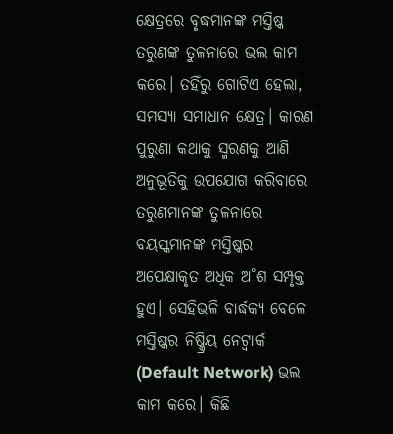କ୍ଷେତ୍ରରେ ବୃଦ୍ଧମାନଙ୍କ ମସ୍ତିଷ୍କ ତରୁଣଙ୍କ ତୁଳନାରେ ଭଲ କାମ କରେ। ତହିଁରୁ ଗୋଟିଏ ହେଲା, ସମସ୍ୟା ସମାଧାନ କ୍ଷେତ୍ର। କାରଣ ପୁରୁଣା କଥାକୁ ସ୍ମରଣକୁ ଆଣି ଅନୁଭୂତିକୁ ଉପଯୋଗ କରିବାରେ ତରୁଣମାନଙ୍କ ତୁଳନାରେ ବୟସ୍କମାନଙ୍କ ମସ୍ତିଷ୍କର ଅପେକ୍ଷାକୃତ ଅଧିକ ଅ˚ଶ ସମ୍ପୃକ୍ତ ହୁଏ। ସେହିଭଳି ବାର୍ଦ୍ଧକ୍ୟ ବେଳେ ମସ୍ତିଷ୍କର ନିଷ୍କ୍ରିୟ ନେଟ୍ଵାର୍କ (Default Network) ଭଲ କାମ କରେ। କିଛି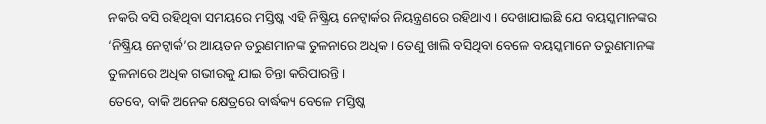ନକରି ବସି ରହିଥିବା ସମୟରେ ମସ୍ତିଷ୍କ ଏହି ନିଷ୍କ୍ରିୟ ନେଟ୍ଵାର୍କର ନିୟନ୍ତ୍ରଣରେ ରହିଥାଏ। ଦେଖାଯାଇଛି ଯେ ବୟସ୍କମାନଙ୍କର ‘ନିଷ୍କ୍ରିୟ ନେଟ୍ଵାର୍କ’ର ଆୟତନ ତରୁଣମାନଙ୍କ ତୁଳନାରେ ଅଧିକ। ତେଣୁ ଖାଲି ବସିଥିବା ବେଳେ ବୟସ୍କମାନେ ତରୁଣମାନଙ୍କ ତୁଳନାରେ ଅଧିକ ଗଭୀରକୁ ଯାଇ ଚିନ୍ତା କରିପାରନ୍ତି।
ତେବେ, ବାକି ଅନେକ କ୍ଷେତ୍ରରେ ବାର୍ଦ୍ଧକ୍ୟ ବେଳେ ମସ୍ତିଷ୍କ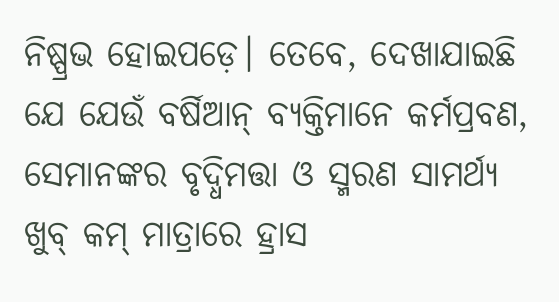ନିଷ୍ପ୍ରଭ ହୋଇପଡ଼େ। ତେବେ, ଦେଖାଯାଇଛି ଯେ ଯେଉଁ ବର୍ଷିଆନ୍ ବ୍ୟକ୍ତିମାନେ କର୍ମପ୍ରବଣ, ସେମାନଙ୍କର ବୃଦ୍ଧିମତ୍ତା ଓ ସ୍ମରଣ ସାମର୍ଥ୍ୟ ଖୁବ୍ କମ୍ ମାତ୍ରାରେ ହ୍ରାସ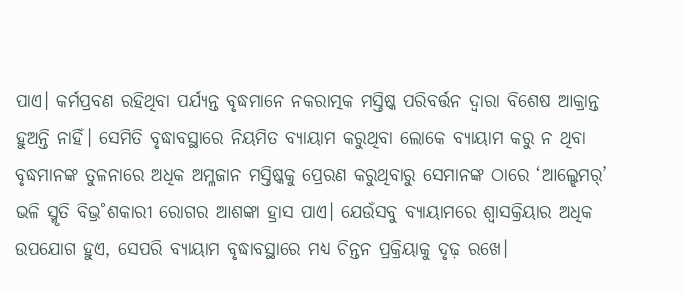ପାଏ। କର୍ମପ୍ରବଣ ରହିଥିବା ପର୍ଯ୍ୟନ୍ତ ବୃଦ୍ଧମାନେ ନକରାତ୍ମକ ମସ୍ତିଷ୍କ ପରିବର୍ତ୍ତନ ଦ୍ବାରା ବିଶେଷ ଆକ୍ରାନ୍ତ ହୁଅନ୍ତି ନାହିଁ। ସେମିତି ବୃଦ୍ଧାବସ୍ଥାରେ ନିୟମିତ ବ୍ୟାୟାମ କରୁଥିବା ଲୋକେ ବ୍ୟାୟାମ କରୁ ନ ଥିବା ବୃଦ୍ଧମାନଙ୍କ ତୁଳନାରେ ଅଧିକ ଅମ୍ଳଜାନ ମସ୍ତିଷ୍କକୁ ପ୍ରେରଣ କରୁଥିବାରୁ ସେମାନଙ୍କ ଠାରେ ‘ଆଲ୍ଝେମର୍’ ଭଳି ସ୍ମୃତି ବିଭ୍ର˚ଶକାରୀ ରୋଗର ଆଶଙ୍କା ହ୍ରାସ ପାଏ। ଯେଉଁସବୁ ବ୍ୟାୟାମରେ ଶ୍ବାସକ୍ରିୟାର ଅଧିକ ଉପଯୋଗ ହୁଏ, ସେପରି ବ୍ୟାୟାମ ବୃଦ୍ଧାବସ୍ଥାରେ ମଧ୍ୟ ଚିନ୍ତନ ପ୍ରକ୍ରିୟାକୁ ଦୃଢ଼ ରଖେ।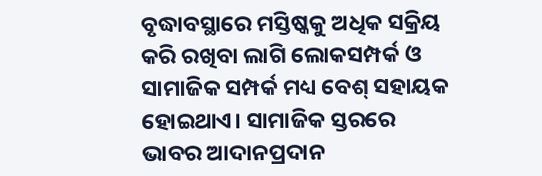ବୃଦ୍ଧାବସ୍ଥାରେ ମସ୍ତିଷ୍କକୁ ଅଧିକ ସକ୍ରିୟ କରି ରଖିବା ଲାଗି ଲୋକସମ୍ପର୍କ ଓ ସାମାଜିକ ସମ୍ପର୍କ ମଧ୍ୟ ବେଶ୍ ସହାୟକ ହୋଇଥାଏ। ସାମାଜିକ ସ୍ତରରେ ଭାବର ଆଦାନପ୍ରଦାନ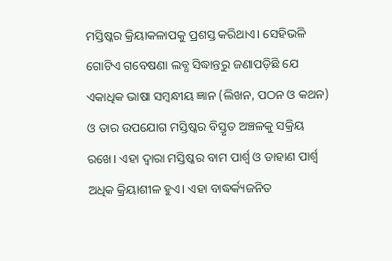ମସ୍ତିଷ୍କର କ୍ରିୟାକଳାପକୁ ପ୍ରଶସ୍ତ କରିଥାଏ। ସେହିଭଳି ଗୋଟିଏ ଗବେଷଣା ଲବ୍ଧ ସିଦ୍ଧାନ୍ତରୁ ଜଣାପଡ଼ିଛି ଯେ ଏକାଧିକ ଭାଷା ସମ୍ବନ୍ଧୀୟ ଜ୍ଞାନ (ଲିଖନ, ପଠନ ଓ କଥନ) ଓ ତାର ଉପଯୋଗ ମସ୍ତିଷ୍କର ବିସ୍ତୃତ ଅଞ୍ଚଳକୁ ସକ୍ରିୟ ରଖେ। ଏହା ଦ୍ବାରା ମସ୍ତିଷ୍କର ବାମ ପାର୍ଶ୍ବ ଓ ଡାହାଣ ପାର୍ଶ୍ବ ଅଧିକ କ୍ରିୟାଶୀଳ ହୁଏ। ଏହା ବାଦ୍ଧର୍କ୍ୟଜନିତ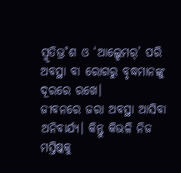ସ୍ମୃତିଭ୍ର˚ଶ ଓ ‘ଆଲ୍ଝେମର୍’ ପରି ଅବସ୍ଥା ବା ରୋଗରୁ ବୃଦ୍ଧମାନଙ୍କୁ ଦୂରରେ ରଖେ।
ଜୀବନରେ ଜରା ଅବସ୍ଥା ଆସିବା ଅନିବାର୍ଯ୍ୟ। କିନ୍ତୁ କିଭଳି ନିଜ ମସ୍ତିଷ୍କକୁ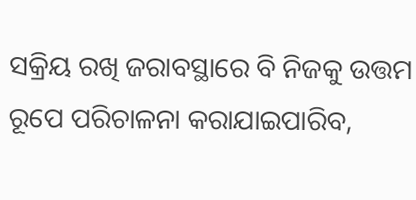ସକ୍ରିୟ ରଖି ଜରାବସ୍ଥାରେ ବି ନିଜକୁ ଉତ୍ତମ ରୂପେ ପରିଚାଳନା କରାଯାଇପାରିବ,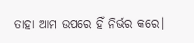ତାହା ଆମ ଉପରେ ହିଁ ନିର୍ଭର କରେ।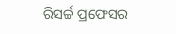ରିସର୍ଚ୍ଚ ପ୍ରଫେସର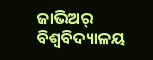ଜାଭିଅର୍ ବିଶ୍ବବିଦ୍ୟାଳୟ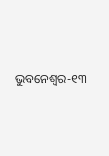ଭୁବନେଶ୍ବର-୧୩